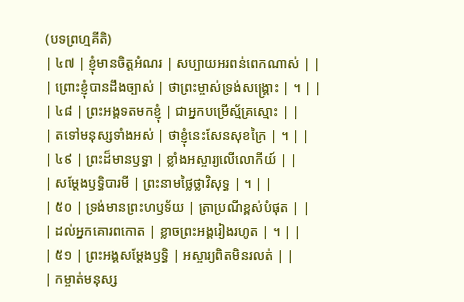(បទព្រហ្មគីតិ)
| ៤៧ | ខ្ញុំមានចិត្តអំណរ | សប្បាយអរពន់ពេកណាស់ | |
| ព្រោះខ្ញុំបានដឹងច្បាស់ | ថាព្រះម្ចាស់ទ្រង់សង្គ្រោះ | ។ | |
| ៤៨ | ព្រះអង្គទតមកខ្ញុំ | ជាអ្នកបម្រើស្ម័គ្រស្មោះ | |
| តទៅមនុស្សទាំងអស់ | ថាខ្ញុំនេះសែនសុខក្រៃ | ។ | |
| ៤៩ | ព្រះដ៏មានឫទ្ធា | ខ្លាំងអស្ចារ្យលើលោកីយ៍ | |
| សម្ដែងឫទ្ធិបារមី | ព្រះនាមថ្លៃថ្លាវិសុទ្ធ | ។ | |
| ៥០ | ទ្រង់មានព្រះហឫទ័យ | ត្រាប្រណីខ្ពស់បំផុត | |
| ដល់អ្នកគោរពកោត | ខ្លាចព្រះអង្គរៀងរហូត | ។ | |
| ៥១ | ព្រះអង្គសម្ដែងឫទ្ធិ | អស្ចារ្យពិតមិនរលត់ | |
| កម្ចាត់មនុស្ស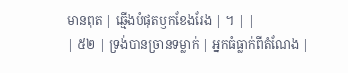មានពុត | ឆ្មើងបំផុតឫកខែងរែង | ។ | |
| ៥២ | ទ្រង់បានច្រានទម្លាក់ | អ្នកធំធ្លាក់ពីតំណែង |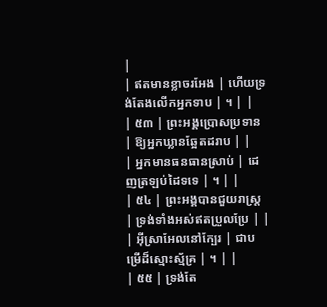|
| ឥតមានខ្លាចរអែង | ហើយទ្រង់តែងលើកអ្នកទាប | ។ | |
| ៥៣ | ព្រះអង្គប្រោសប្រទាន | ឱ្យអ្នកឃ្លានឆ្អែតដរាប | |
| អ្នកមានធនធានស្រាប់ | ដេញត្រឡប់ដៃទទេ | ។ | |
| ៥៤ | ព្រះអង្គបានជួយរាស្ត្រ | ទ្រង់ទាំងអស់ឥតប្រួលប្រែ | |
| អ៊ីស្រាអែលនៅក្បែរ | ជាបម្រើដ៏ស្មោះស្ម័គ្រ | ។ | |
| ៥៥ | ទ្រង់តែ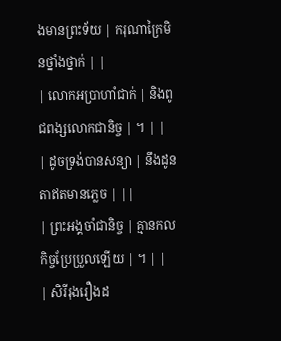ងមានព្រះទ័យ | ករុណាក្រៃមិនថ្នាំងថ្នាក់ | |
| លោកអប្រាហាំជាក់ | និងពូជពង្សលោកជានិច្ច | ។ | |
| ដូចទ្រង់បានសន្យា | នឹងដូនតាឥតមានភ្លេច | ||
| ព្រះអង្គចាំជានិច្ច | គ្មានកលកិច្ចប្រែប្រួលឡើយ | ។ | |
| សិរីរុងរឿងដ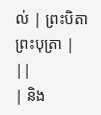ល់ | ព្រះបិតាព្រះបុត្រា | ||
| និង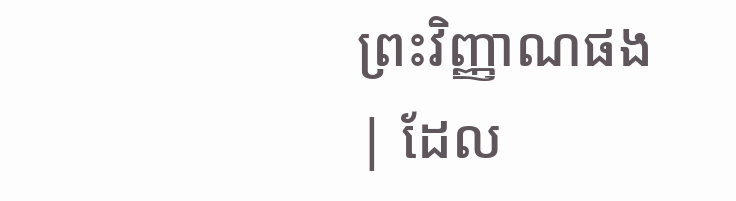ព្រះវិញ្ញាណផង | ដែល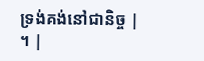ទ្រង់គង់នៅជានិច្ច | ។ |